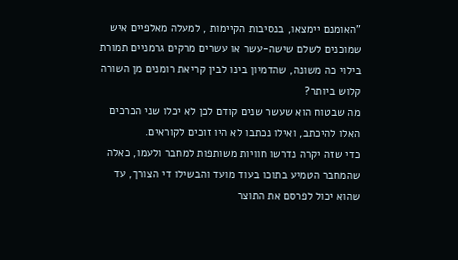"האומנם יימצאו, בנסיבות הקיימות , למעלה מאלפיים איש שמוכנים לשלם שישה-עשר או עשרים מרקים גרמניים תמורת בילוי כה משונה, שהדמיון בינו לבין קריאת רומנים מן השורה קלוש ביותר?
מה שבטוח הוא שעשר שנים קודם לכן לא יכלו שני הכרכים האלו להיכתב, ואילו נכתבו לא היו זוכים לקוראים.
כדי שזה יקרה נדרשו חוויות משותפות למחבר ולעמו, כאלה שהמחבר הטמיע בתוכו בעוד מועד והבשילו די הצורך, עד שהוא יכול לפרסם את התוצר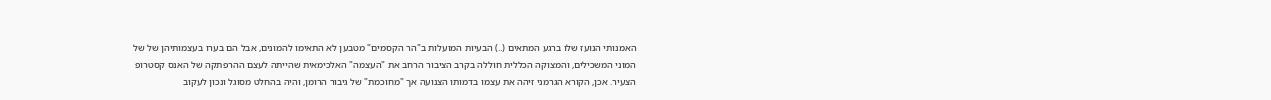האמנותי הנועז שלו ברגע המתאים (..) הבעיות המועלות ב"הר הקסמים" מטבען לא התאימו להמונים, אבל הם בערו בעצמותיהן של של המוני המשכילים, והמצוקה הכללית חוללה בקרב הציבור הרחב את "העצמה" האלכימאית שהייתה לעצם ההרפתקה של האנס קסטרופ הצעיר. אכן, הקורא הגרמני זיהה את עצמו בדמותו הצנועה אך "מחוכמת" של גיבור הרומן, והיה בהחלט מסוגל ונכון לעקוב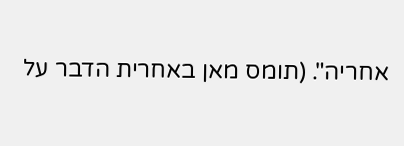אחריה". (תומס מאן באחרית הדבר על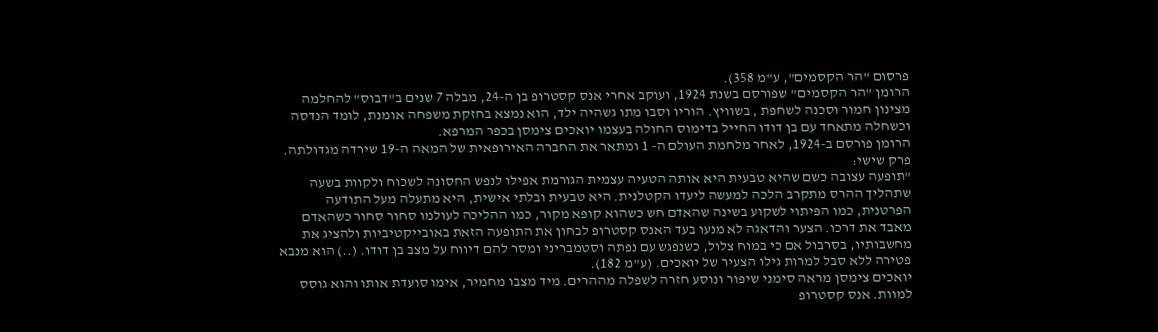פרסום "הר הקסמים", ע"מ 358).
הרומן "הר הקסמים" שפורסם בשנת 1924, ועוקב אחרי אנס קסטרופ בן ה-24, מבלה 7 שנים ב"דבוס" להחלמה מצינון חמור וסכנה לשחפת , בשוויץ. הוריו וסבו מתו גשהיה ילד, הוא נמצא בחזקת משפחה אומנת, לומד הנדסה וכשחלה מתאחד עם בן דודו החייל בדימוס החולה בעצמו יואכים צימסן בכפר המרפא.
הרומן פורסם ב-1924, לאחר מלחמת העולם ה- 1 ומתאר את החברה האירופאית של המאה ה-19 שירדה מגדולתה.
פרק שישי:
"תופעה עצובה כשם שהיא טבעית היא אותה הטעיה עצמית הגורמת אפילו לנפש החסונה לשכוח ולקוות בשעה שתהליך ההרס מתקרב הלכה למעשה ליעדו הקטלנית. היא טבעית ובלתי אישית, היא מתעלה מעל התודעה הפרטנית, כמו הפיתוי לשקוע בשינה שהאדם חש כשהוא קופא מקור, כמו ההליכה לעולמו סחור סחור כשהאדם מאבד את דרכו. הצער והדאגה לא מנעו בעד האנס קסטרופ לבחון את התופעה הזאת באובייקטיביות ולהציג את מחשבותיו, בסרבול אם כי במוח צלול, כשנפגש עם נפתה וסטמבריני ומסר להם דיווח על מצב בן דודו. (..) הוא מנבא פטירה ללא סבל למרות גילו הצעיר של יואכים. (ע"מ 182).
יואכים צימסן מראה סימני שיפור ונוסע חזרה לשפלה מההרים. מיד מצבו מחמיר, אימו סועדת אותו והוא גוסס למוות. אנס קסטרופ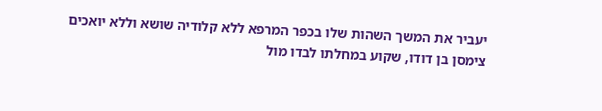יעביר את המשך השהות שלו בכפר המרפא ללא קלודיה שושא וללא יואכים צימסן בן דודו, שקוע במחלתו לבדו מול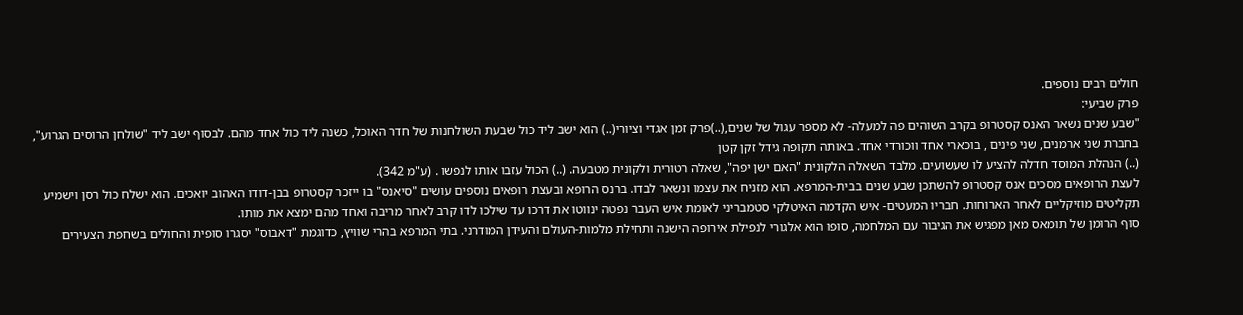חולים רבים נוספים.
פרק שביעי:
"שבע שנים נשאר האנס קסטרופ בקרב השוהים פה למעלה- לא מספר עגול של שנים,(..)פרק זמן אגדי וציורי(..) הוא ישב ליד כול שבעת השולחנות של חדר האוכל, כשנה ליד כול אחד מהם. לבסוף ישב ליד "שולחן הרוסים הגרוע", בחברת שני ארמנים, שני פינים , בוכארי אחד ווכורדי אחד. באותה תקופה גידל זקן קטן
(..) הנהלת המוסד חדלה להציע לו שעשועים. מלבד השאלה הלקונית "האם ישן יפה", שאלה רטורית ולקונית מטבעה. (..) הכול עזבו אותו לנפשו . (ע"מ 342).
לעצת הרופאים מסכים אנס קסטרופ להשתכן שבע שנים בבית-המרפא. הוא מזניח את עצמו ונשאר לבדו. ברנס הרופא ובעצת רופאים נוספים עושים "סיאנס" בו ייזכר קסטרופ בבן-דודו האהוב יואכים. הוא ישלח כול רסן וישמיע תקליטים מוזיקליים לאחר הארוחות. חבריו המעטים- איש הקדמה האיטלקי סטמבריני לאומת איש העבר נפטה ינווטו את דרכו עד שילכו לדו קרב לאחר מריבה ואחד מהם ימצא את מותו.
סוף הרומן של תומאס מאן מפגיש את הגיבור עם המלחמה, סופו הוא אלגורי לנפילת אירופה הישנה ותחילת מלמות-העולם והעידן המודרני. בתי המרפא בהרי שוויץ, כדוגמת "דאבוס" יסגרו סופית והחולים בשחפת הצעירים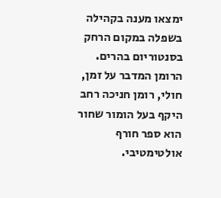ימצאו מענה בקהילה בשפלה במקום הרחק בסנטוריום בהרים.
הרומן המדבר על זמן, חולי, רומן חניכה רחב היקף בעל הומור שחור הוא ספר חורף אולטימטיבי.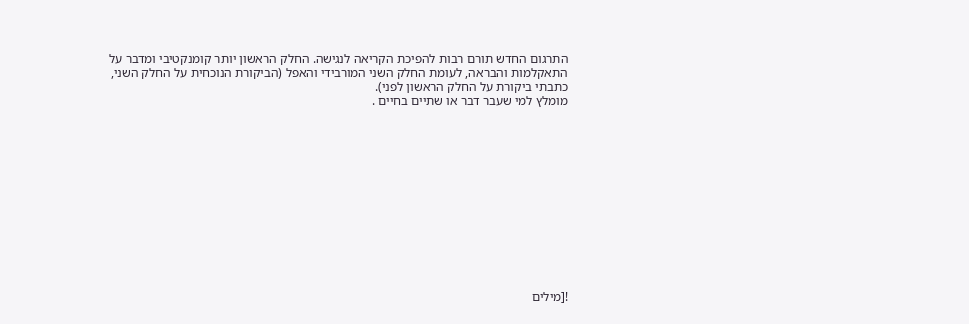התרגום החדש תורם רבות להפיכת הקריאה לנגישה. החלק הראשון יותר קומנקטיבי ומדבר על התאקלמות והבראה, לעומת החלק השני המורבידי והאפל (הביקורת הנוכחית על החלק השני, כתבתי ביקורת על החלק הראשון לפני).
מומלץ למי שעבר דבר או שתיים בחיים .













![מילים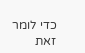כדי לומר זאת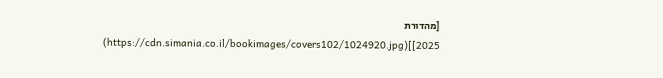[מהדורת 2025]](https://cdn.simania.co.il/bookimages/covers102/1024920.jpg)